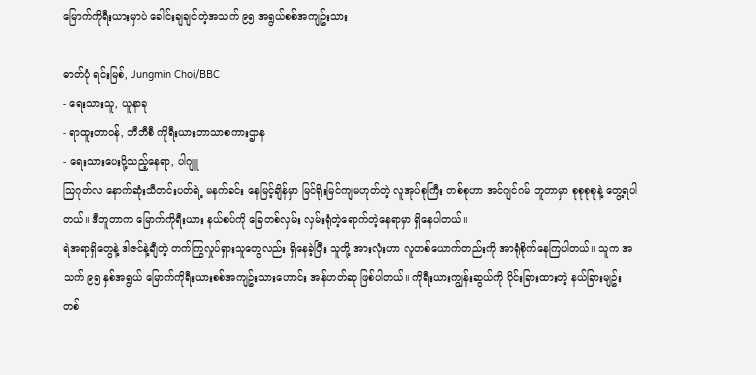မြောက်ကိုရီးယားမှာပဲ ခေါင်းချချင်တဲ့အသက် ၉၅ အရွယ်စစ်အကျဥ်းသား

ဓာတ်ပုံ ရင်းမြစ်, Jungmin Choi/BBC
- ရေးသားသူ, ယူနာခု
- ရာထူးတာဝန်, ဘီဘီစီ ကိုရီးယားဘာသာစကားဌာန
- ရေးသားပေးပို့သည့်နေရာ, ပါဂျူ
သြဂုတ်လ နောက်ဆုံးသီတင်းပတ်ရဲ့ မနက်ခင်း နေမြင့်ချိန်မှာ မြင်ရိုးမြင်ကျမဟုတ်တဲ့ လူအုပ်စုကြီး တစ်စုဟာ အင်ဂျင်ဂမ် ဘူတာမှာ စုစုစုစုနဲ့ တွေ့ရပါတယ်။ ဒီဘူတာက မြောက်ကိုရီးယား နယ်စပ်ကို ခြေတစ်လှမ်း လှမ်းရုံတဲ့ရောက်တဲ့နေရာမှာ ရှိနေပါတယ်။
ရဲအရာရှိတွေနဲ့ ဒါဇင်နဲ့ချီတဲ့ တက်ကြွလှုပ်ရှားသူတွေလည်း ရှိနေခဲ့ပြီး သူတို့ အားလုံးဟာ လူတစ်ယောက်တည်းကို အာရုံစိုက်နေကြပါတယ်။ သူက အသက် ၉၅ နှစ်အရွယ် မြောက်ကိုရီးယားစစ်အကျဥ်းသားဟောင်း အန်ဟတ်ဆု ဖြစ်ပါတယ်။ ကိုရီးယားကျွန်းဆွယ်ကို ပိုင်းခြားထားတဲ့ နယ်ခြားမျဥ်း တစ်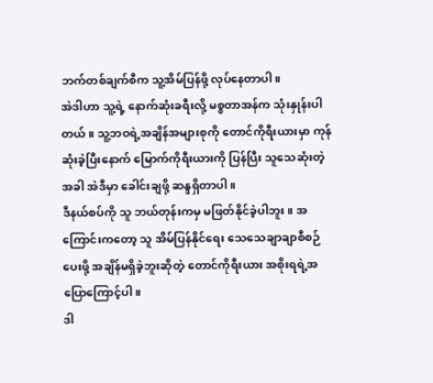ဘက်တစ်ချက်စီက သူ့အိမ်ပြန်ဖို့ လုပ်နေတာပါ။
အဲဒါဟာ သူ့ရဲ့ နောက်ဆုံးခရီးလို့ မစ္စတာအန်က သုံးနှုန်းပါတယ်။ သူ့ဘဝရဲ့အချိန်အများစုကို တောင်ကိုရီးယားမှာ ကုန်ဆုံးခဲ့ပြီးနောက် မြောက်ကိုရီးယားကို ပြန်ပြီး သူသေဆုံးတဲ့အခါ အဲဒီမှာ ခေါင်းချဖို့ ဆန္ဒရှိတာပါ။
ဒီနယ်စပ်ကို သူ ဘယ်တုန်းကမှ မဖြတ်နိုင်ခဲ့ပါဘူး။ အကြောင်းကတော့ သူ အိမ်ပြန်နိုင်ရေး သေသေချာချာစီစဉ်ပေးဖို့ အချိန်မရှိခဲ့ဘူးဆိုတဲ့ တောင်ကိုရီးယား အစိုးရရဲ့အပြောကြောင့်ပါ။
ဒါ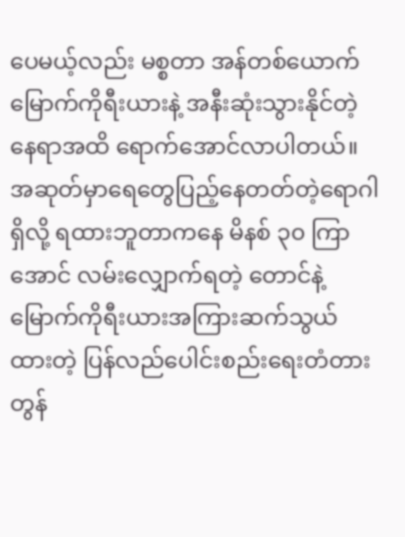ပေမယ့်လည်း မစ္စတာ အန်တစ်ယောက် မြောက်ကိုရီးယားနဲ့ အနီးဆုံးသွားနိုင်တဲ့နေရာအထိ ရောက်အောင်လာပါတယ်။
အဆုတ်မှာရေတွေပြည့်နေတတ်တဲ့ရောဂါရှိလို့ ရထားဘူတာကနေ မိနစ် ၃၀ ကြာအောင် လမ်းလျှောက်ရတဲ့ တောင်နဲ့ မြောက်ကိုရီးယားအကြားဆက်သွယ်ထားတဲ့ ပြန်လည်ပေါင်းစည်းရေးတံတား တွန်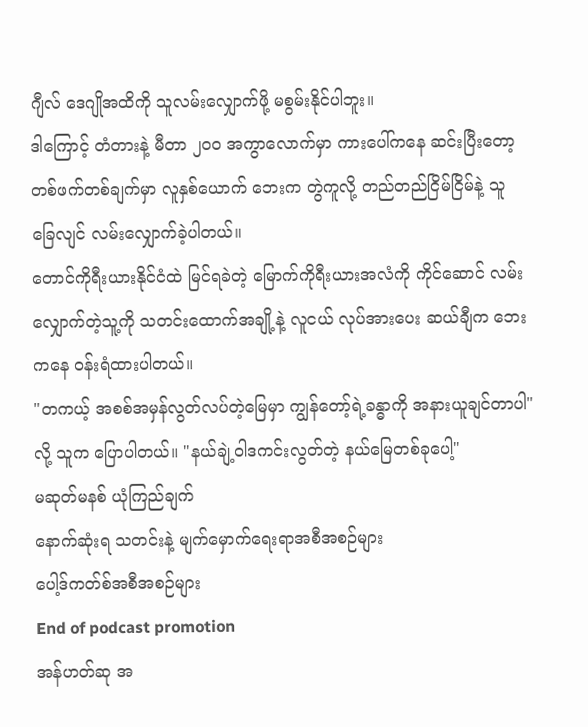ဂျီလ် ဒေဂျိုအထိကို သူလမ်းလျှောက်ဖို့ မစွမ်းနိုင်ပါဘူး။
ဒါကြောင့် တံတားနဲ့ မီတာ ၂၀၀ အကွာလောက်မှာ ကားပေါ်ကနေ ဆင်းပြီးတော့ တစ်ဖက်တစ်ချက်မှာ လူနှစ်ယောက် ဘေးက တွဲကူလို့ တည်တည်ငြိမ်ငြိမ်နဲ့ သူ ခြေလျင် လမ်းလျှောက်ခဲ့ပါတယ်။
တောင်ကိုရီးယားနိုင်ငံထဲ မြင်ရခဲတဲ့ မြောက်ကိုရီးယားအလံကို ကိုင်ဆောင် လမ်းလျှောက်တဲ့သူ့ကို သတင်းထောက်အချို့နဲ့ လူငယ် လုပ်အားပေး ဆယ်ချီက ဘေးကနေ ဝန်းရံထားပါတယ်။
"တကယ့် အစစ်အမှန်လွတ်လပ်တဲ့မြေမှာ ကျွန်တော့်ရဲ့ခန္ဓာကို အနားယူချင်တာပါ" လို့ သူက ပြောပါတယ်။ "နယ်ချဲ့ဝါဒကင်းလွတ်တဲ့ နယ်မြေတစ်ခုပေါ့"
မဆုတ်မနစ် ယုံကြည်ချက်
နောက်ဆုံးရ သတင်းနဲ့ မျက်မှောက်ရေးရာအစီအစဉ်များ
ပေါ့ဒ်ကတ်စ်အစီအစဉ်များ
End of podcast promotion
အန်ဟတ်ဆု အ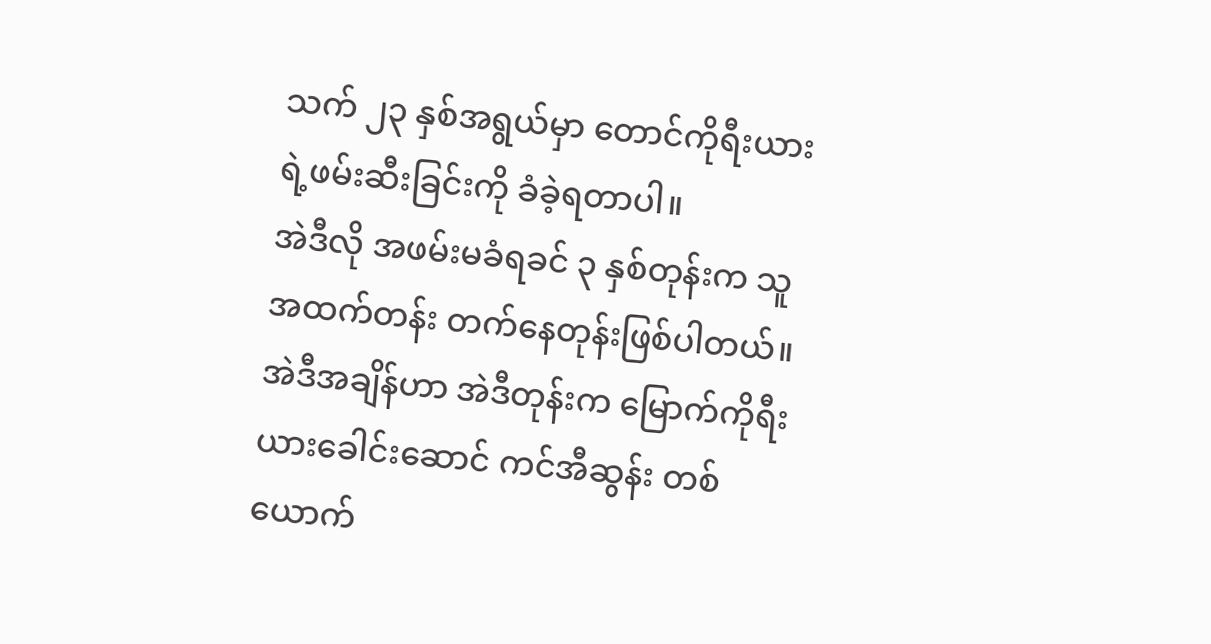သက် ၂၃ နှစ်အရွယ်မှာ တောင်ကိုရီးယားရဲ့ဖမ်းဆီးခြင်းကို ခံခဲ့ရတာပါ။
အဲဒီလို အဖမ်းမခံရခင် ၃ နှစ်တုန်းက သူ အထက်တန်း တက်နေတုန်းဖြစ်ပါတယ်။ အဲဒီအချိန်ဟာ အဲဒီတုန်းက မြောက်ကိုရီးယားခေါင်းဆောင် ကင်အီဆွန်း တစ်ယောက်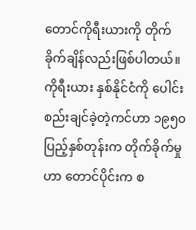တောင်ကိုရီးယားကို တိုက်ခိုက်ချိန်လည်းဖြစ်ပါတယ်။ ကိုရီးယား နှစ်နိုင်ငံကို ပေါင်းစည်းချင်ခဲ့တဲ့ကင်ဟာ ၁၉၅၀ ပြည့်နှစ်တုန်းက တိုက်ခိုက်မှုဟာ တောင်ပိုင်းက စ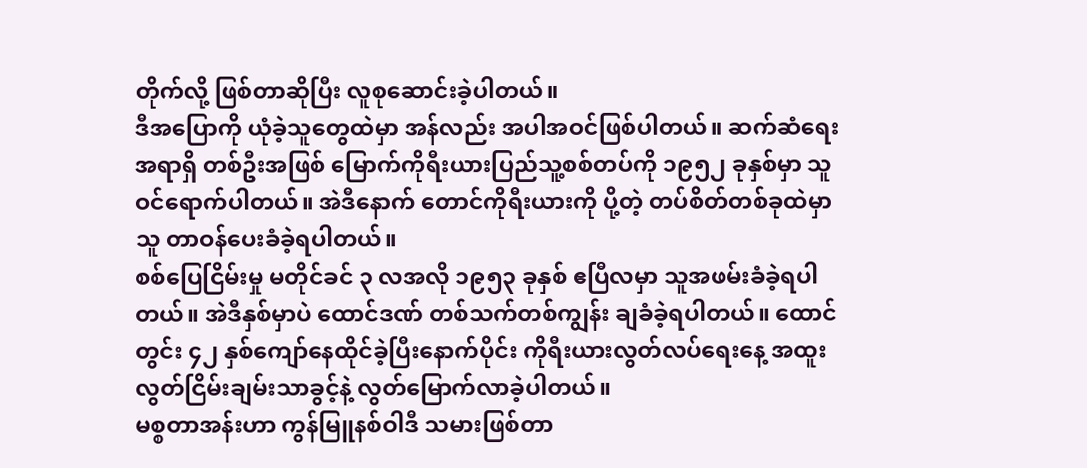တိုက်လို့ ဖြစ်တာဆိုပြီး လူစုဆောင်းခဲ့ပါတယ်။
ဒီအပြောကို ယုံခဲ့သူတွေထဲမှာ အန်လည်း အပါအဝင်ဖြစ်ပါတယ်။ ဆက်ဆံရေးအရာရှိ တစ်ဦးအဖြစ် မြောက်ကိုရီးယားပြည်သူ့စစ်တပ်ကို ၁၉၅၂ ခုနှစ်မှာ သူ ဝင်ရောက်ပါတယ်။ အဲဒီနောက် တောင်ကိုရီးယားကို ပို့တဲ့ တပ်စိတ်တစ်ခုထဲမှာ သူ တာဝန်ပေးခံခဲ့ရပါတယ်။
စစ်ပြေငြိမ်းမှု မတိုင်ခင် ၃ လအလို ၁၉၅၃ ခုနှစ် ဧပြီလမှာ သူအဖမ်းခံခဲ့ရပါတယ်။ အဲဒီနှစ်မှာပဲ ထောင်ဒဏ် တစ်သက်တစ်ကျွန်း ချခံခဲ့ရပါတယ်။ ထောင်တွင်း ၄၂ နှစ်ကျော်နေထိုင်ခဲ့ပြီးနောက်ပိုင်း ကိုရီးယားလွတ်လပ်ရေးနေ့ အထူးလွတ်ငြိမ်းချမ်းသာခွင့်နဲ့ လွတ်မြောက်လာခဲ့ပါတယ်။
မစ္စတာအန်းဟာ ကွန်မြူနစ်ဝါဒီ သမားဖြစ်တာ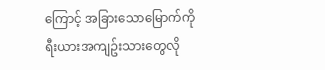ကြောင့် အခြားသောမြောက်ကိုရီးယားအကျဥ်းသားတွေလို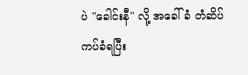ပဲ "ခေါင်းနီ" လို့ အခေါ်ခံ တံဆိပ်ကပ်ခံရပြီး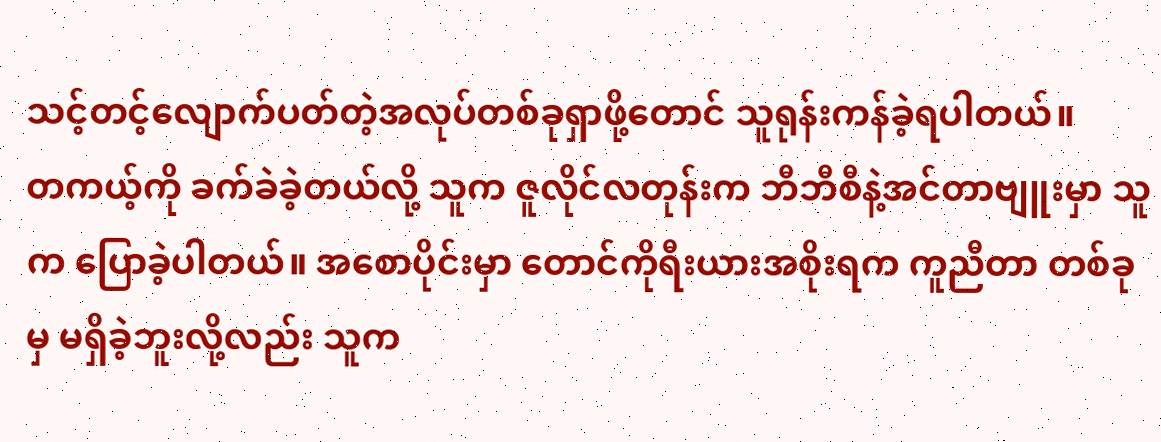သင့်တင့်လျောက်ပတ်တဲ့အလုပ်တစ်ခုရှာဖို့တောင် သူရုန်းကန်ခဲ့ရပါတယ်။
တကယ့်ကို ခက်ခဲခဲ့တယ်လို့ သူက ဇူလိုင်လတုန်းက ဘီဘီစီနဲ့အင်တာဗျူးမှာ သူက ပြောခဲ့ပါတယ်။ အစောပိုင်းမှာ တောင်ကိုရီးယားအစိုးရက ကူညီတာ တစ်ခုမှ မရှိခဲ့ဘူးလို့လည်း သူက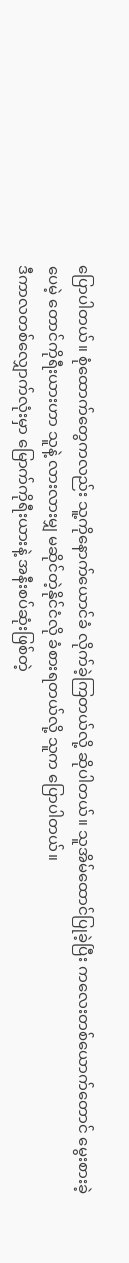ပြောပါတယ်။ စုံထောက်တွေကလည်း သူ့ကိုနောက်ယောင်ခံ လိုက်ခဲ့ကြတယ်လို့ ဆိုပါတယ်။ သူအိမ်ထောင်ပြုခဲ့ပြီး ကလေးတစ်ယောက်တောင် မွေးစားခဲ့ပေမဲ့ တောင်ကိုရီးယားဟာ သူနဲ့ လားလားမျှ မဆိုင်တဲ့နိုင်ငံလို ခံစားရတယ်လို့ သူက ပြောပါတယ်။
ဒီကာလတစ်လျှောက်လုံးမှာ မြောက်ကိုရီးယားနဲ့ အနီးစပ်ဆုံးဖြစ်တဲ့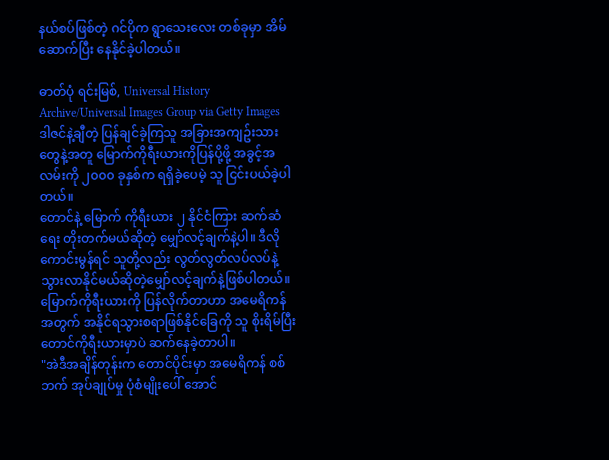နယ်စပ်ဖြစ်တဲ့ ဂင်ပိုက ရွာသေးလေး တစ်ခုမှာ အိမ်ဆောက်ပြီး နေနိုင်ခဲ့ပါတယ်။

ဓာတ်ပုံ ရင်းမြစ်, Universal History Archive/Universal Images Group via Getty Images
ဒါဇင်နဲ့ချီတဲ့ ပြန်ချင်ခဲ့ကြသူ အခြားအကျဥ်းသားတွေနဲ့အတူ မြောက်ကိုရီးယားကိုပြန်ပို့ဖို့ အခွင့်အလမ်းကို ၂၀၀၀ ခုနှစ်က ရရှိခဲ့ပေမဲ့ သူ ငြင်းပယ်ခဲ့ပါတယ်။
တောင်နဲ့ မြောက် ကိုရီးယား ၂ နိုင်ငံကြား ဆက်ဆံရေး တိုးတက်မယ်ဆိုတဲ့ မျှော်လင့်ချက်နဲ့ပါ။ ဒီလိုကောင်းမွန်ရင် သူတို့လည်း လွတ်လွတ်လပ်လပ်နဲ့ သွားလာနိုင်မယ်ဆိုတဲ့မျှော်လင့်ချက်နဲ့ဖြစ်ပါတယ်။
မြောက်ကိုရီးယားကို ပြန်လိုက်တာဟာ အမေရိကန်အတွက် အနိုင်ရသွားစရာဖြစ်နိုင်ခြေကို သူ စိုးရိမ်ပြီး တောင်ကိုရီးယားမှာပဲ ဆက်နေခဲ့တာပါ။
"အဲဒီအချိန်တုန်းက တောင်ပိုင်းမှာ အမေရိကန် စစ်ဘက် အုပ်ချုပ်မှု ပုံစံမျိုးပေါ် အောင်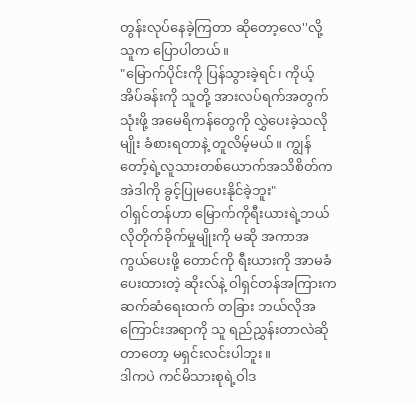တွန်းလုပ်နေခဲ့ကြတာ ဆိုတော့လေ''လို့ သူက ပြောပါတယ်။
"မြောက်ပိုင်းကို ပြန်သွားခဲ့ရင်၊ ကိုယ့်အိပ်ခန်းကို သူတို့ အားလပ်ရက်အတွက်သုံးဖို့ အမေရိကန်တွေကို လွှဲပေးခဲ့သလိုမျိုး ခံစားရတာနဲ့ တူလိမ့်မယ်။ ကျွန်တော့်ရဲ့လူသားတစ်ယောက်အသိစိတ်က အဲဒါကို ခွင့်ပြုမပေးနိုင်ခဲ့ဘူး"
ဝါရှင်တန်ဟာ မြောက်ကိုရီးယားရဲ့ဘယ်လိုတိုက်ခိုက်မှုမျိုးကို မဆို အကာအကွယ်ပေးဖို့ တောင်ကို ရီးယားကို အာမခံပေးထားတဲ့ ဆိုးလ်နဲ့ ဝါရှင်တန်အကြားက ဆက်ဆံရေးထက် တခြား ဘယ်လိုအကြောင်းအရာကို သူ ရည်ညွှန်းတာလဲဆိုတာတော့ မရှင်းလင်းပါဘူး။
ဒါကပဲ ကင်မိသားစုရဲ့ဝါဒ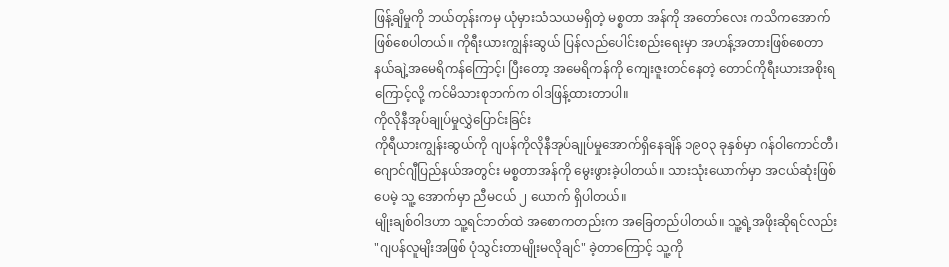ဖြန့်ချိမှုကို ဘယ်တုန်းကမှ ယုံမှားသံသယမရှိတဲ့ မစ္စတာ အန်ကို အတော်လေး ကသိကအောက်ဖြစ်စေပါတယ်။ ကိုရီးယားကျွန်းဆွယ် ပြန်လည်ပေါင်းစည်းရေးမှာ အဟန့်အတားဖြစ်စေတာ နယ်ချဲ့အမေရိကန်ကြောင့်၊ ပြီးတော့ အမေရိကန်ကို ကျေးဇူးတင်နေတဲ့ တောင်ကိုရီးယားအစိုးရကြောင့်လို့ ကင်မိသားစုဘက်က ဝါဒဖြန့်ထားတာပါ။
ကိုလိုနီအုပ်ချုပ်မှုလွှဲပြောင်းခြင်း
ကိုရီယားကျွန်းဆွယ်ကို ဂျပန်ကိုလိုနီအုပ်ချုပ်မှုအောက်ရှိနေချိန် ၁၉၀၃ ခုနှစ်မှာ ဂန်ဝါကောင်တီ၊ ဂျောင်ဂျီပြည်နယ်အတွင်း မစ္စတာအန်ကို မွေးဖွားခဲ့ပါတယ်။ သားသုံးယောက်မှာ အငယ်ဆုံးဖြစ်ပေမဲ့ သူ့ အောက်မှာ ညီမငယ် ၂ ယောက် ရှိပါတယ်။
မျိုးချစ်ဝါဒဟာ သူ့ရင်ဘတ်ထဲ အစောကတည်းက အခြေတည်ပါတယ်။ သူ့ရဲ့အဖိုးဆိုရင်လည်း "ဂျပန်လူမျိးအဖြစ် ပုံသွင်းတာမျိုးမလိုချင်" ခဲ့တာကြောင့် သူ့ကို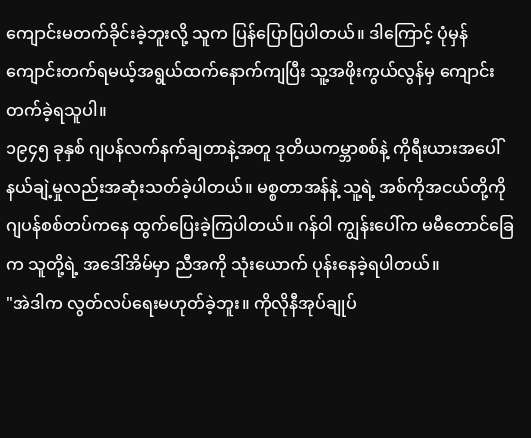ကျောင်းမတက်ခိုင်းခဲ့ဘူးလို့ သူက ပြန်ပြောပြပါတယ်။ ဒါကြောင့် ပုံမှန်ကျောင်းတက်ရမယ့်အရွယ်ထက်နောက်ကျပြီး သူ့အဖိုးကွယ်လွန်မှ ကျောင်းတက်ခဲ့ရသူပါ။
၁၉၄၅ ခုနှစ် ဂျပန်လက်နက်ချတာနဲ့အတူ ဒုတိယကမ္ဘာစစ်နဲ့ ကိုရီးယားအပေါ် နယ်ချဲ့မှုလည်းအဆုံးသတ်ခဲ့ပါတယ်။ မစ္စတာအန်နဲ့ သူ့ရဲ့ အစ်ကိုအငယ်တို့ကို ဂျပန်စစ်တပ်ကနေ ထွက်ပြေးခဲ့ကြပါတယ်။ ဂန်ဝါ ကျွန်းပေါ်က မမီတောင်ခြေက သူတို့ရဲ့ အဒေါ်အိမ်မှာ ညီအကို သုံးယောက် ပုန်းနေခဲ့ရပါတယ်။
"အဲဒါက လွတ်လပ်ရေးမဟုတ်ခဲ့ဘူး။ ကိုလိုနီအုပ်ချုပ်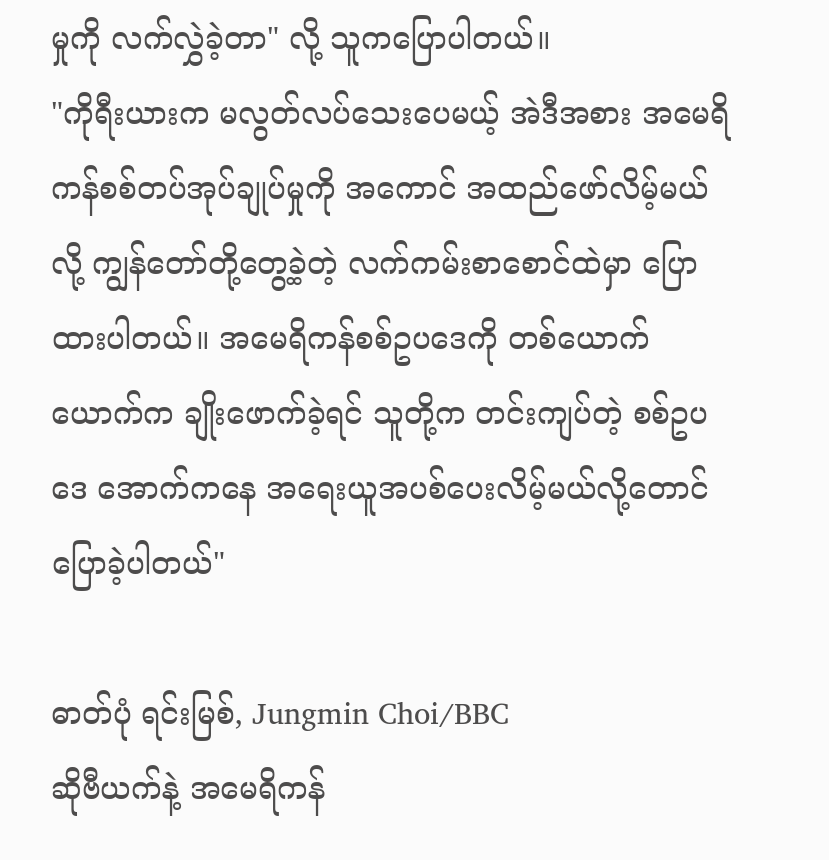မှုကို လက်လွှဲခဲ့တာ" လို့ သူကပြောပါတယ်။
"ကိုရီးယားက မလွတ်လပ်သေးပေမယ့် အဲဒီအစား အမေရိကန်စစ်တပ်အုပ်ချုပ်မှုကို အကောင် အထည်ဖော်လိမ့်မယ်လို့ ကျွန်တော်တို့တွေ့ခဲ့တဲ့ လက်ကမ်းစာစောင်ထဲမှာ ပြောထားပါတယ်။ အမေရိကန်စစ်ဥပဒေကို တစ်ယောက်ယောက်က ချိုးဖောက်ခဲ့ရင် သူတို့က တင်းကျပ်တဲ့ စစ်ဥပဒေ အောက်ကနေ အရေးယူအပစ်ပေးလိမ့်မယ်လို့တောင် ပြောခဲ့ပါတယ်"

ဓာတ်ပုံ ရင်းမြစ်, Jungmin Choi/BBC
ဆိုဗီယက်နဲ့ အမေရိကန်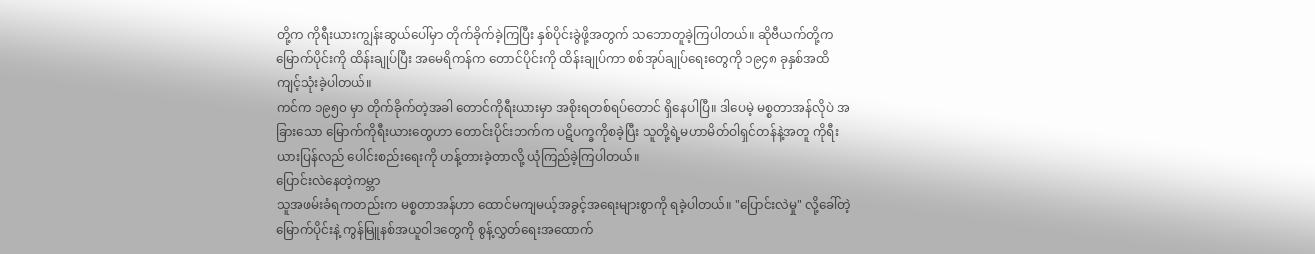တို့က ကိုရီးယားကျွန်းဆွယ်ပေါ်မှာ တိုက်ခိုက်ခဲ့ကြပြီး နှစ်ပိုင်းခွဲဖို့အတွက် သဘောတူခဲ့ကြပါတယ်။ ဆိုဗီယက်တို့က မြောက်ပိုင်းကို ထိန်းချုပ်ပြီး အမေရိကန်က တောင်ပိုင်းကို ထိန်းချုပ်ကာ စစ်အုပ်ချုပ်ရေးတွေကို ၁၉၄၈ ခုနှစ်အထိ ကျင့်သုံးခဲ့ပါတယ်။
ကင်က ၁၉၅၀ မှာ တိုက်ခိုက်တဲ့အခါ တောင်ကိုရီးယားမှာ အစိုးရတစ်ရပ်တောင် ရှိနေပါပြီ။ ဒါပေမဲ့ မစ္စတာအန်လိုပဲ အခြားသော မြောက်ကိုရီးယားတွေဟာ တောင်းပိုင်းဘက်က ပဋိပက္ခကိုစခဲ့ပြီး သူတို့ရဲ့မဟာမိတ်ဝါရှင်တန်နဲ့အတူ ကိုရီးယားပြန်လည် ပေါင်းစည်းရေးကို ဟန့်တားခဲ့တာလို့ ယုံကြည်ခဲ့ကြပါတယ်။
ပြောင်းလဲနေတဲ့ကမ္ဘာ
သူအဖမ်းခံရကတည်းက မစ္စတာအန်ဟာ ထောင်မကျမယ့်အခွင့်အရေးများစွာကို ရခဲ့ပါတယ်။ "ပြောင်းလဲမှု" လို့ခေါ်တဲ့ မြောက်ပိုင်းနဲ့ ကွန်မြူနစ်အယူဝါဒတွေကို စွန့်လွှတ်ရေးအထောက်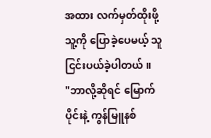အထား လက်မှတ်ထိုးဖို့ သူ့ကို ပြောခဲ့ပေမယ့် သူ ငြင်းပယ်ခဲ့ပါတယ်။
"ဘာလို့ဆိုရင် မြောက်ပိုင်းနဲ့ ကွန်မြူနစ်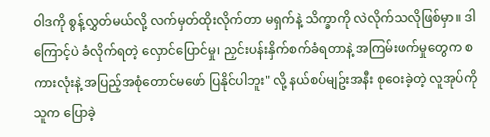ဝါဒကို စွန့်လွှတ်မယ်လို့ လက်မှတ်ထိုးလိုက်တာ မရှက်နဲ့ သိက္ခာကို လဲလိုက်သလိုဖြစ်မှာ။ ဒါကြောင့်ပဲ ခံလိုက်ရတဲ့ လှောင်ပြောင်မှု၊ ညှင်းပန်းနှိက်စက်ခံရတာနဲ့ အကြမ်းဖက်မှုတွေက စကားလုံးနဲ့ အပြည့်အစုံတောင်မဖော် ပြနိုင်ပါဘူး" လို့ နယ်စပ်မျဥ်းအနီး စုဝေးခဲ့တဲ့ လူအုပ်ကို သူက ပြောခဲ့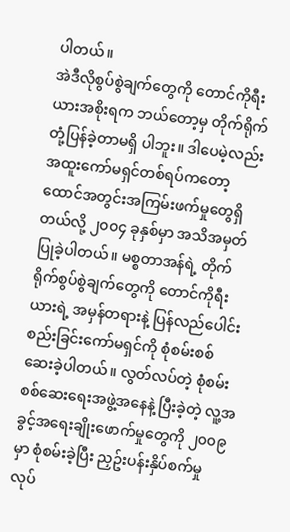ပါတယ်။
အဲဒီလိုစွပ်စွဲချက်တွေကို တောင်ကိုရီးယားအစိုးရက ဘယ်တော့မှ တိုက်ရိုက်တုံ့ပြန်ခဲ့တာမရှိ ပါဘူး။ ဒါပေမဲ့လည်း အထူးကော်မရှင်တစ်ရပ်ကတော့ ထောင်အတွင်းအကြမ်းဖက်မှုတွေရှိတယ်လို့ ၂၀၀၄ ခုနှစ်မှာ အသိအမှတ်ပြုခဲ့ပါတယ်။ မစ္စတာအန်ရဲ့ တိုက်ရိုက်စွပ်စွဲချက်တွေကို တောင်ကိုရီးယားရဲ့ အမှန်တရားနဲ့ ပြန်လည်ပေါင်းစည်းခြင်းကော်မရှင်ကို စုံစမ်းစစ်ဆေးခဲ့ပါတယ်။ လွတ်လပ်တဲ့ စုံစမ်းစစ်ဆေးရေးအဖွဲ့အနေနဲ့ ပြီးခဲ့တဲ့ လူ့အခွင့်အရေးချိုးဖောက်မှုတွေကို ၂၀၀၉ မှာ စုံစမ်းခဲ့ပြီး ညှဥ်းပန်းနှိပ်စက်မှု လုပ်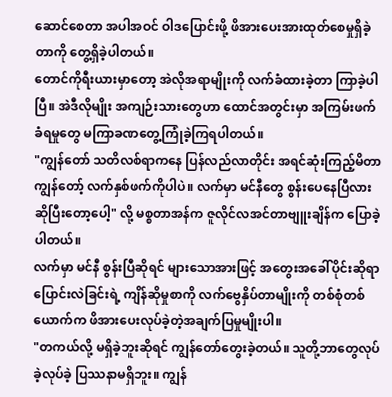ဆောင်စေတာ အပါအဝင် ဝါဒပြောင်းဖို့ ဖိအားပေးအားထုတ်စေမှုရှိခဲ့တာကို တွေ့ရှိခဲ့ပါတယ်။
တောင်ကိုရီးယားမှာတော့ အဲလိုအရာမျိုးကို လက်ခံထားခဲ့တာ ကြာခဲ့ပါပြီ။ အဲဒီလိုမျိုး အကျဉ်းသားတွေဟာ ထောင်အတွင်းမှာ အကြမ်းဖက်ခံရမှုတွေ မကြာခဏတွေ့ကြုံခဲ့ကြရပါတယ်။
"ကျွန်တော် သတိလစ်ရာကနေ ပြန်လည်လာတိုင်း အရင်ဆုံးကြည့်မိတာ ကျွန်တော့် လက်နှစ်ဖက်ကိုပါပဲ။ လက်မှာ မင်နီတွေ စွန်းပေနေပြီလားဆိုပြီးတော့ပေါ့" လို့ မစ္စတာအန်က ဇူလိုင်လအင်တာဗျူးချိန်က ပြောခဲ့ပါတယ်။
လက်မှာ မင်နီ စွန်းပြီဆိုရင် များသောအားဖြင့် အတွေးအခေါ်ပိုင်းဆိုရာပြောင်းလဲခြင်းရဲ့ ကျိန်ဆိုမှုစာကို လက်ဗွေနှိပ်တာမျိုးကို တစ်စုံတစ်ယောက်က ဖိအားပေးလုပ်ခဲ့တဲ့အချက်ပြမှုမျိုးပါ။
"တကယ်လို့ မရှိခဲ့ဘူးဆိုရင် ကျွန်တော်တွေးခဲ့တယ်။ သူတို့ဘာတွေလုပ်ခဲ့လုပ်ခဲ့ ပြဿနာမရှိဘူး။ ကျွန်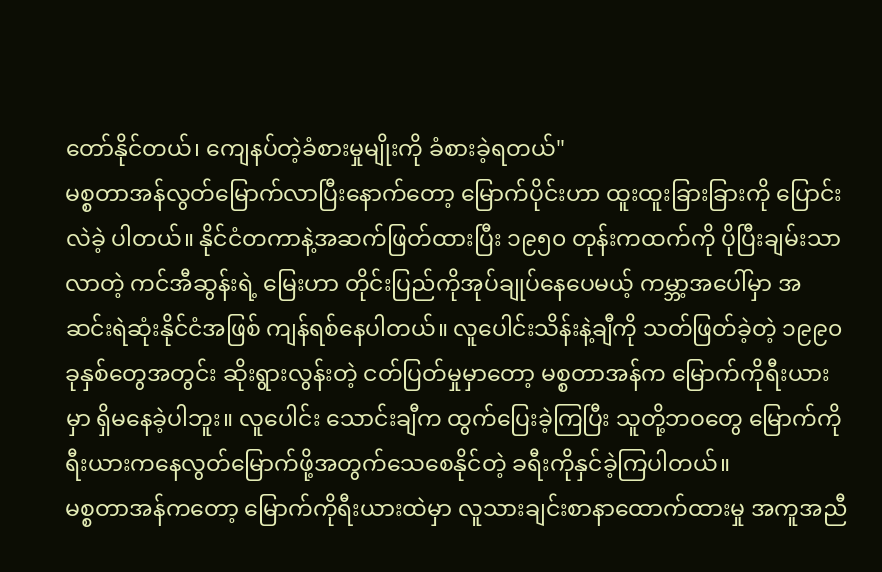တော်နိုင်တယ်၊ ကျေနပ်တဲ့ခံစားမှုမျိုးကို ခံစားခဲ့ရတယ်"
မစ္စတာအန်လွတ်မြောက်လာပြီးနောက်တော့ မြောက်ပိုင်းဟာ ထူးထူးခြားခြားကို ပြောင်းလဲခဲ့ ပါတယ်။ နိုင်ငံတကာနဲ့အဆက်ဖြတ်ထားပြီး ၁၉၅၀ တုန်းကထက်ကို ပိုပြီးချမ်းသာလာတဲ့ ကင်အီဆွန်းရဲ့ မြေးဟာ တိုင်းပြည်ကိုအုပ်ချုပ်နေပေမယ့် ကမ္ဘာ့အပေါ်မှာ အဆင်းရဲဆုံးနိုင်ငံအဖြစ် ကျန်ရစ်နေပါတယ်။ လူပေါင်းသိန်းနဲ့ချီကို သတ်ဖြတ်ခဲ့တဲ့ ၁၉၉၀ ခုနှစ်တွေအတွင်း ဆိုးရွားလွန်းတဲ့ ငတ်ပြတ်မှုမှာတော့ မစ္စတာအန်က မြောက်ကိုရီးယားမှာ ရှိမနေခဲ့ပါဘူး။ လူပေါင်း သောင်းချီက ထွက်ပြေးခဲ့ကြပြီး သူတို့ဘဝတွေ မြောက်ကိုရီးယားကနေလွတ်မြောက်ဖို့အတွက်သေစေနိုင်တဲ့ ခရီးကိုနှင်ခဲ့ကြပါတယ်။
မစ္စတာအန်ကတော့ မြောက်ကိုရီးယားထဲမှာ လူသားချင်းစာနာထောက်ထားမှု အကူအညီ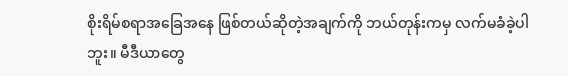စိုးရိမ်စရာအခြေအနေ ဖြစ်တယ်ဆိုတဲ့အချက်ကို ဘယ်တုန်းကမှ လက်မခံခဲ့ပါဘူး။ မီဒီယာတွေ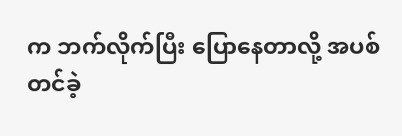က ဘက်လိုက်ပြီး ပြောနေတာလို့ အပစ်တင်ခဲ့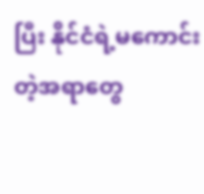ပြီး နိုင်ငံရဲ့မကောင်းတဲ့အရာတွေ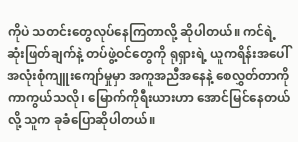ကိုပဲ သတင်းတွေလုပ်နေကြတာလို့ ဆိုပါတယ်။ ကင်ရဲ့ဆုံးဖြတ်ချက်နဲ့ တပ်ဖွဲ့ဝင်တွေကို ရုရှားရဲ့ ယူကရိန်းအပေါ် အလုံးစုံကျူးကျော်မှုမှာ အကူအညီအနေနဲ့ စေလွှတ်တာကို ကာကွယ်သလို၊ မြောက်ကိုရီးယားဟာ အောင်မြင်နေတယ်လို့ သူက ခုခံပြောဆိုပါတယ်။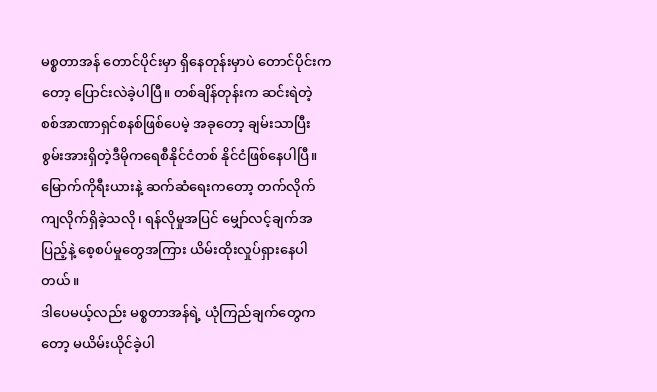မစ္စတာအန် တောင်ပိုင်းမှာ ရှိနေတုန်းမှာပဲ တောင်ပိုင်းကတော့ ပြောင်းလဲခဲ့ပါပြီ။ တစ်ချိန်တုန်းက ဆင်းရဲတဲ့ စစ်အာဏာရှင်စနစ်ဖြစ်ပေမဲ့ အခုတော့ ချမ်းသာပြီး စွမ်းအားရှိတဲ့ဒီမိုကရေစီနိုင်ငံတစ် နိုင်ငံဖြစ်နေပါပြီ။ မြောက်ကိုရီးယားနဲ့ ဆက်ဆံရေးကတော့ တက်လိုက်ကျလိုက်ရှိခဲ့သလို၊ ရန်လိုမှုအပြင် မျှော်လင့်ချက်အပြည့်နဲ့ စေ့စပ်မှုတွေအကြား ယိမ်းထိုးလှုပ်ရှားနေပါတယ်။
ဒါပေမယ့်လည်း မစ္စတာအန်ရဲ့ ယုံကြည်ချက်တွေကတော့ မယိမ်းယိုင်ခဲ့ပါ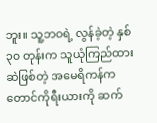ဘူး။ သူ့ဘဝရဲ့ လွန်ခဲ့တဲ့ နှစ် ၃၀ တုန်းက သူယုံကြည်ထားဆဲဖြစ်တဲ့ အမေရိကန်က တောင်ကိုရီးယားကို ဆက်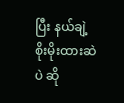ပြီး နယ်ချဲ့စိုးမိုးထားဆဲပဲ ဆို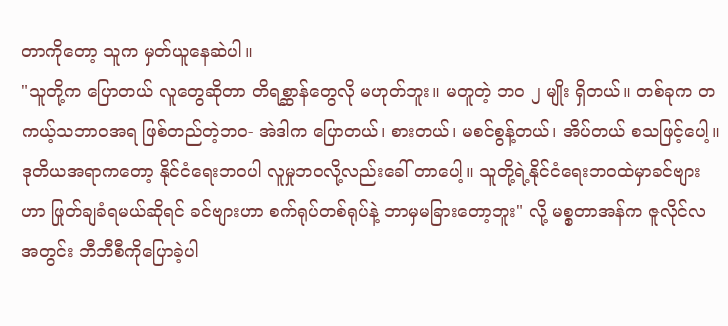တာကိုတော့ သူက မှတ်ယူနေဆဲပါ။
"သူတို့က ပြောတယ် လူတွေဆိုတာ တိရစ္ဆာန်တွေလို မဟုတ်ဘူး။ မတူတဲ့ ဘဝ ၂ မျိုး ရှိတယ်။ တစ်ခုက တကယ့်သဘာဝအရ ဖြစ်တည်တဲ့ဘဝ- အဲဒါက ပြောတယ်၊ စားတယ်၊ မစင်စွန့်တယ်၊ အိပ်တယ် စသဖြင့်ပေါ့။ ဒုတိယအရာကတော့ နိုင်ငံရေးဘဝပါ လူမှုဘဝလို့လည်းခေါ် တာပေါ့။ သူတို့ရဲ့နိုင်ငံရေးဘဝထဲမှာခင်ဗျားဟာ ဖြုတ်ချခံရမယ်ဆိုရင် ခင်ဗျားဟာ စက်ရုပ်တစ်ရုပ်နဲ့ ဘာမှမခြားတော့ဘူး" လို့ မစ္စတာအန်က ဇူလိုင်လအတွင်း ဘီဘီစီကိုပြောခဲ့ပါ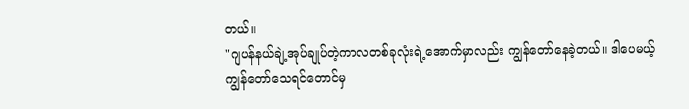တယ်။
"ဂျပန်နယ်ချဲ့အုပ်ချုပ်တဲ့ကာလတစ်ခုလုံးရဲ့အောက်မှာလည်း ကျွန်တော်နေခဲ့တယ်။ ဒါပေမယ့် ကျွန်တော်သေရင်တောင်မှ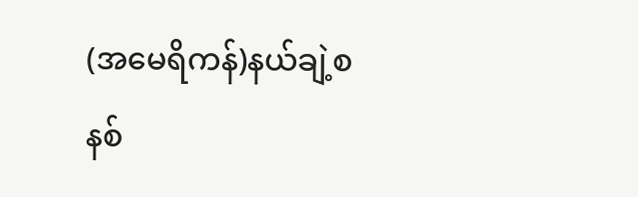(အမေရိကန်)နယ်ချဲ့စနစ်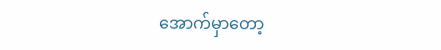အောက်မှာတော့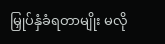မြှုပ်နှံခံရတာမျိုး မလို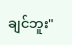ချင်ဘူး"